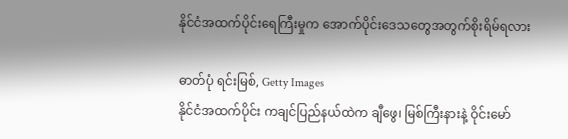နိုင်ငံအထက်ပိုင်းရေကြီးမှုက အောက်ပိုင်းဒေသတွေအတွက်စိုးရိမ်ရလား

ဓာတ်ပုံ ရင်းမြစ်, Getty Images
နိုင်ငံအထက်ပိုင်း ကချင်ပြည်နယ်ထဲက ချီဖွေ၊ မြစ်ကြီးနားနဲ့ ဝိုင်းမော်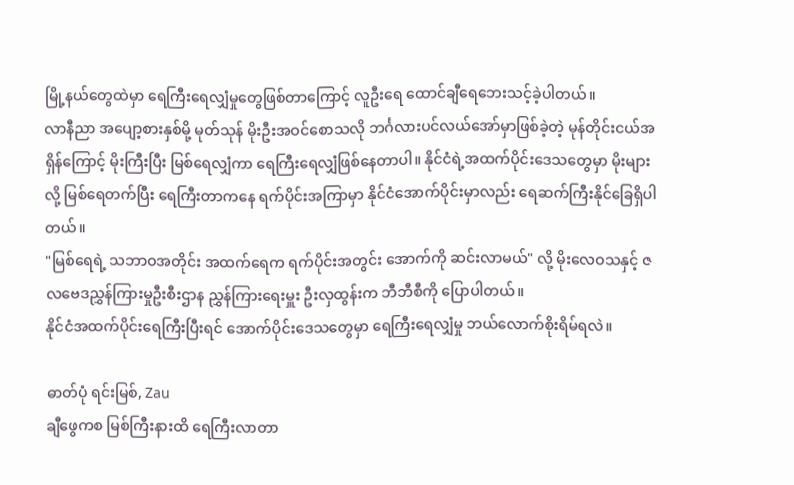မြို့နယ်တွေထဲမှာ ရေကြီးရေလျှံမှုတွေဖြစ်တာကြောင့် လူဦးရေ ထောင်ချီရေဘေးသင့်ခဲ့ပါတယ်။
လာနီညာ အပျော့စားနှစ်မို့ မုတ်သုန် မိုးဦးအဝင်စောသလို ဘင်္ဂလားပင်လယ်အော်မှာဖြစ်ခဲ့တဲ့ မုန်တိုင်းငယ်အရှိန်ကြောင့် မိုးကြီးပြီး မြစ်ရေလျှံကာ ရေကြီးရေလျှံဖြစ်နေတာပါ။ နိုင်ငံရဲ့အထက်ပိုင်းဒေသတွေမှာ မိုးများလို့ မြစ်ရေတက်ပြီး ရေကြီးတာကနေ ရက်ပိုင်းအကြာမှာ နိုင်ငံအောက်ပိုင်းမှာလည်း ရေဆက်ကြီးနိုင်ခြေရှိပါတယ်။
"မြစ်ရေရဲ့ သဘာဝအတိုင်း အထက်ရေက ရက်ပိုင်းအတွင်း အောက်ကို ဆင်းလာမယ်" လို့ မိုးလေဝသနှင့် ဇလဗေဒညွှန်ကြားမှုဦးစီးဌာန ညွှန်ကြားရေးမှူး ဦးလှထွန်းက ဘီဘီစီကို ပြောပါတယ်။
နိုင်ငံအထက်ပိုင်းရေကြီးပြီးရင် အောက်ပိုင်းဒေသတွေမှာ ရေကြီးရေလျှံမှု ဘယ်လောက်စိုးရိမ်ရလဲ။

ဓာတ်ပုံ ရင်းမြစ်, Zau
ချီဖွေကစ မြစ်ကြီးနားထိ ရေကြီးလာတာ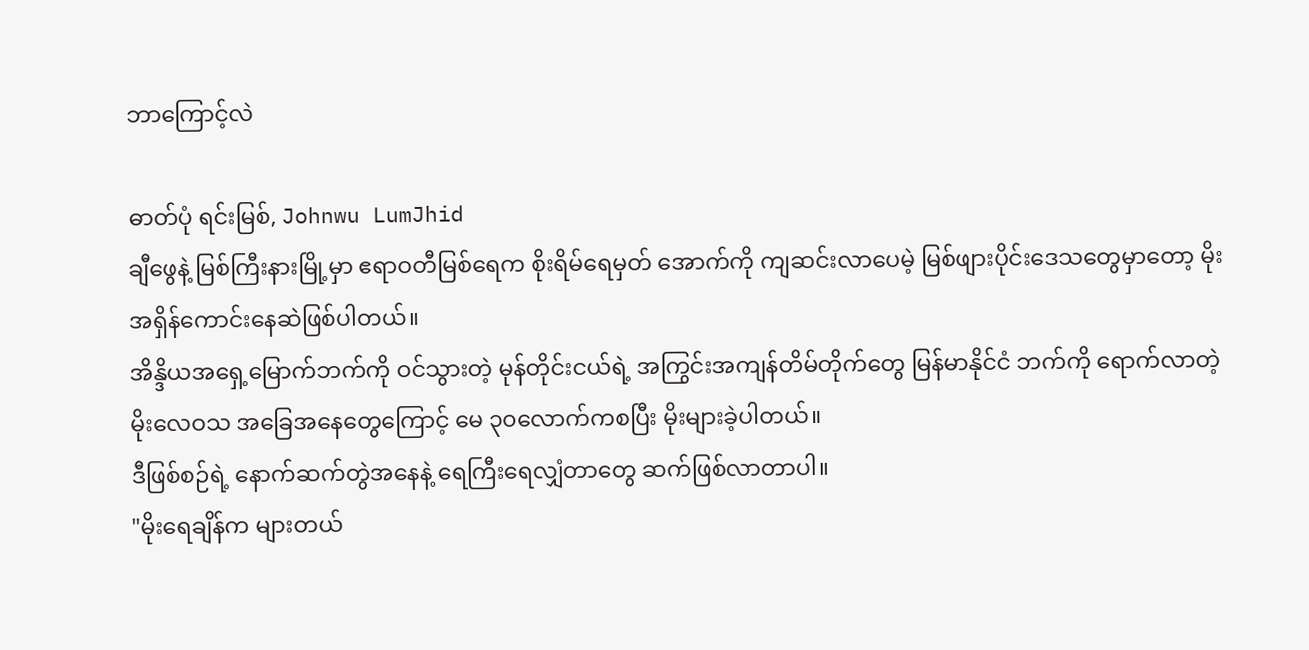ဘာကြောင့်လဲ

ဓာတ်ပုံ ရင်းမြစ်, Johnwu LumJhid
ချီဖွေနဲ့ မြစ်ကြီးနားမြို့မှာ ဧရာဝတီမြစ်ရေက စိုးရိမ်ရေမှတ် အောက်ကို ကျဆင်းလာပေမဲ့ မြစ်ဖျားပိုင်းဒေသတွေမှာတော့ မိုးအရှိန်ကောင်းနေဆဲဖြစ်ပါတယ်။
အိန္ဒိယအရှေ့မြောက်ဘက်ကို ဝင်သွားတဲ့ မုန်တိုင်းငယ်ရဲ့ အကြွင်းအကျန်တိမ်တိုက်တွေ မြန်မာနိုင်ငံ ဘက်ကို ရောက်လာတဲ့ မိုးလေဝသ အခြေအနေတွေကြောင့် မေ ၃၀လောက်ကစပြီး မိုးများခဲ့ပါတယ်။
ဒီဖြစ်စဉ်ရဲ့ နောက်ဆက်တွဲအနေနဲ့ ရေကြီးရေလျှံတာတွေ ဆက်ဖြစ်လာတာပါ။
"မိုးရေချိန်က များတယ်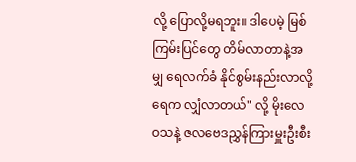လို့ ပြောလို့မရဘူး။ ဒါပေမဲ့ မြစ်ကြမ်းပြင်တွေ တိမ်လာတာနဲ့အမျှ ရေလက်ခံ နိုင်စွမ်းနည်းလာလို့ ရေက လျှံလာတယ်" လို့ မိုးလေဝသနဲ့ ဇလဗေဒညွှန်ကြားမှူးဦးစီး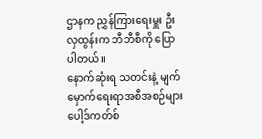ဌာနက ညွှန်ကြားရေးမှူး ဦးလှထွန်းက ဘီဘီစီကို ပြောပါတယ်။
နောက်ဆုံးရ သတင်းနဲ့ မျက်မှောက်ရေးရာအစီအစဉ်များ
ပေါ့ဒ်ကတ်စ်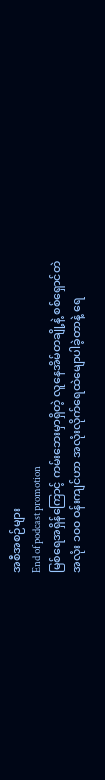အစီအစဉ်များ
End of podcast promotion
မြစ်ရေအရှိန်ကြောင့် ကမ်းဘေးမှာရှိတဲ့ လူနေအိမ်တချို့နဲ့ စစ်ရှောင်တဲအလုံး ၁၀၀ ဝန်းကျင်ဟာ အလုံးလိုက်ရေထဲမျောပါခဲ့တာနဲ့ ရေ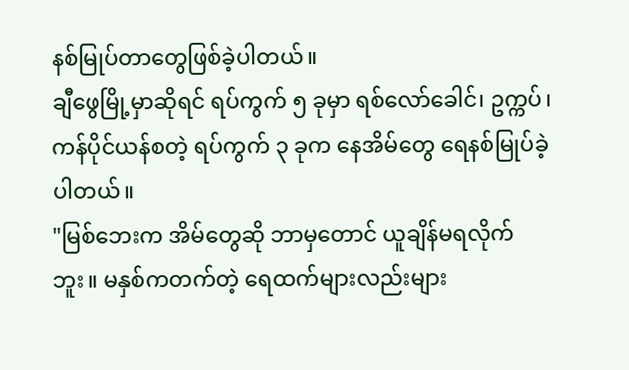နစ်မြုပ်တာတွေဖြစ်ခဲ့ပါတယ်။
ချီဖွေမြို့မှာဆိုရင် ရပ်ကွက် ၅ ခုမှာ ရစ်လော်ခေါင်၊ ဥက္ကပ်၊ ကန်ပိုင်ယန်စတဲ့ ရပ်ကွက် ၃ ခုက နေအိမ်တွေ ရေနစ်မြုပ်ခဲ့ပါတယ်။
"မြစ်ဘေးက အိမ်တွေဆို ဘာမှတောင် ယူချိန်မရလိုက်ဘူး။ မနှစ်ကတက်တဲ့ ရေထက်များလည်းများ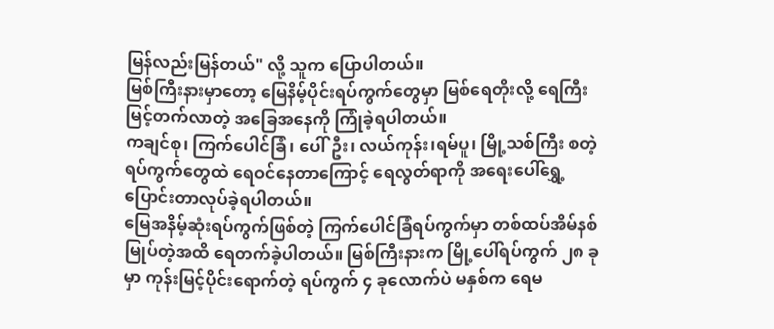မြန်လည်းမြန်တယ်" လို့ သူက ပြောပါတယ်။
မြစ်ကြီးနားမှာတော့ မြေနိမ့်ပိုင်းရပ်ကွက်တွေမှာ မြစ်ရေတိုးလို့ ရေကြီးမြင့်တက်လာတဲ့ အခြေအနေကို ကြုံခဲ့ရပါတယ်။
ကချင်စု၊ ကြက်ပေါင်ခြံ၊ ပေါ်ဦး၊ လယ်ကုန်း၊ရမ်ပူ၊ မြို့သစ်ကြီး စတဲ့ ရပ်ကွက်တွေထဲ ရေဝင်နေတာကြောင့် ရေလွတ်ရာကို အရေးပေါ်ရွှေ့ပြောင်းတာလုပ်ခဲ့ရပါတယ်။
မြေအနိမ့်ဆုံးရပ်ကွက်ဖြစ်တဲ့ ကြက်ပေါင်ခြံရပ်ကွက်မှာ တစ်ထပ်အိမ်နစ်မြုပ်တဲ့အထိ ရေတက်ခဲ့ပါတယ်။ မြစ်ကြီးနားက မြို့ပေါ်ရပ်ကွက် ၂၈ ခုမှာ ကုန်းမြင့်ပိုင်းရောက်တဲ့ ရပ်ကွက် ၄ ခုလောက်ပဲ မနှစ်က ရေမ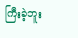ကြီးခဲ့ဘူး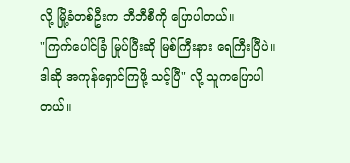လို့ မြို့ခံတစ်ဦးက ဘီဘီစီကို ပြောပါတယ်။
"ကြက်ပေါင်ခြံ မြုပ်ပြီးဆို မြစ်ကြီးနား ရေကြီးပြီပဲ။ ဒါဆို အကုန်ရှောင်ကြဖို့ သင့်ပြီ" လို့ သူကပြောပါတယ်။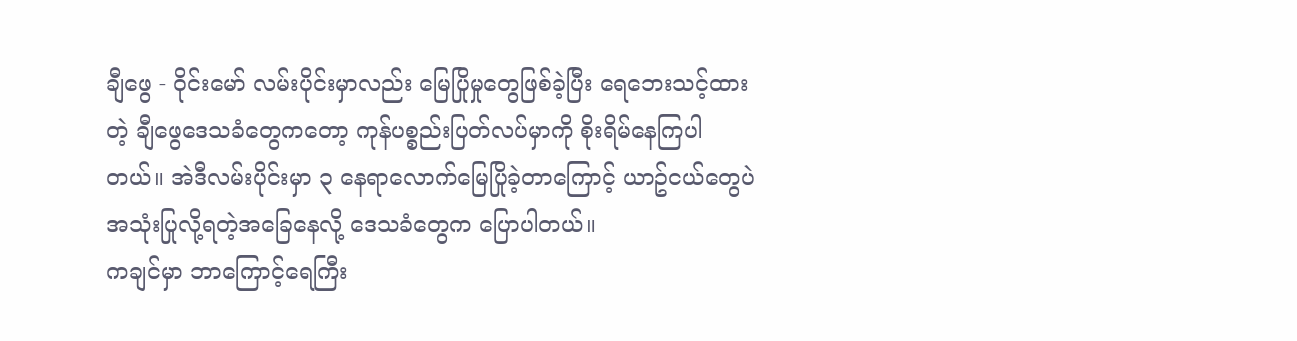ချီဖွေ - ဝိုင်းမော် လမ်းပိုင်းမှာလည်း မြေပြိုမှုတွေဖြစ်ခဲ့ပြီး ရေဘေးသင့်ထားတဲ့ ချီဖွေဒေသခံတွေကတော့ ကုန်ပစ္စည်းပြတ်လပ်မှာကို စိုးရိမ်နေကြပါတယ်။ အဲဒီလမ်းပိုင်းမှာ ၃ နေရာလောက်မြေပြိုခဲ့တာကြောင့် ယာဥ်ငယ်တွေပဲ အသုံးပြုလို့ရတဲ့အခြေနေလို့ ဒေသခံတွေက ပြောပါတယ်။
ကချင်မှာ ဘာကြောင့်ရေကြီး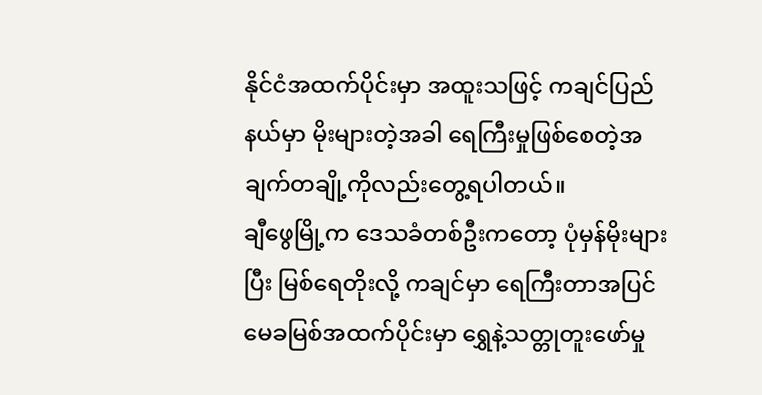နိုင်ငံအထက်ပိုင်းမှာ အထူးသဖြင့် ကချင်ပြည်နယ်မှာ မိုးများတဲ့အခါ ရေကြီးမှုဖြစ်စေတဲ့အချက်တချို့ကိုလည်းတွေ့ရပါတယ်။
ချီဖွေမြို့က ဒေသခံတစ်ဦးကတော့ ပုံမှန်မိုးများပြီး မြစ်ရေတိုးလို့ ကချင်မှာ ရေကြီးတာအပြင် မေခမြစ်အထက်ပိုင်းမှာ ရွှေနဲ့သတ္တုတူးဖော်မှု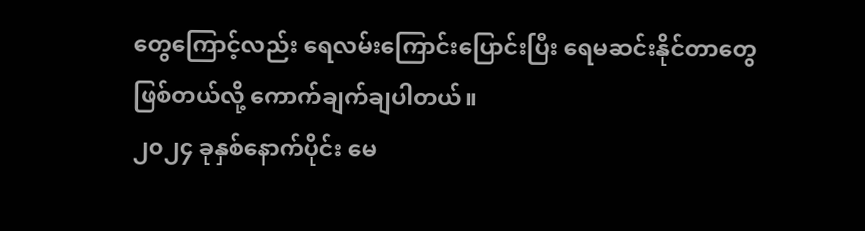တွေကြောင့်လည်း ရေလမ်းကြောင်းပြောင်းပြီး ရေမဆင်းနိုင်တာတွေ ဖြစ်တယ်လို့ ကောက်ချက်ချပါတယ်။
၂၀၂၄ ခုနှစ်နောက်ပိုင်း မေ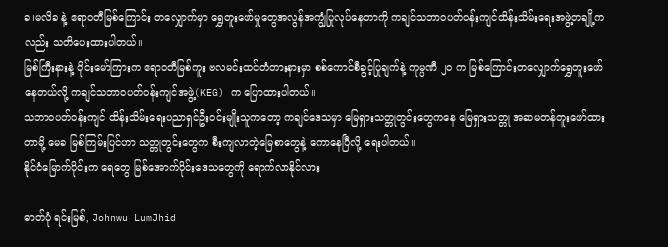ခ၊မလိခ နဲ့ ဧရာဝတီမြစ်ကြောင်း တလျှောက်မှာ ရွှေတူးဖော်မှုတွေအလွန်အကျွံပြုလုပ်နေတာကို ကချင်သဘာဝပတ်ဝန်းကျင်ထိန်းသိမ်းရေးအဖွဲ့တချို့ကလည်း သတိပေးထားပါတယ်။
မြစ်ကြီးနားနဲ့ ဝိုင်းမော်ကြားက ဧရာဝတီမြစ်ကူး ဗလမင်းထင်တံတားနားမှာ စစ်ကောင်စီခွင့်ပြုချက်နဲ့ ကုမ္ပဏီ ၂၀ က မြစ်ကြောင်းတလျှောက်ရွှေတူးဖော်နေတယ်လို့ ကချင်သဘာဝပတ်ဝန်းကျင်အဖွဲ့(KEG) က ပြောထားပါတယ်။
သဘာဝပတ်ဝန်းကျင် ထိန်းသိမ်းရေးပညာရှင်ဦးဝင်းမျိုးသူကတော့ ကချင်ဒေသမှာ မြေရှားသတ္တုတွင်းတွေကနေ မြေရှားသတ္တု အဆမတန်တူးဖော်ထားတာမို့ မေခ မြစ်ကြမ်းပြင်ဟာ သတ္တုတွင်းတွေက စီးကျလာတဲ့မြေစာတွေနဲ့ ကောနေပြီလို့ ရေးပါတယ်။
နိုင်ငံမြောက်ပိုင်းက ရေတွေ မြစ်အောက်ပိုင်းဒေသတွေကို ရောက်လာနိုင်လား

ဓာတ်ပုံ ရင်းမြစ်, Johnwu LumJhid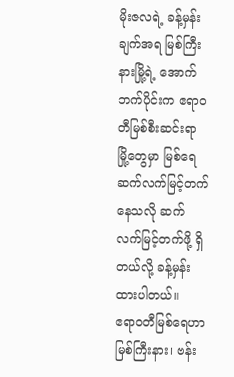မိုးဇလရဲ့ ခန့်မှန်းချက်အရ မြစ်ကြီးနားမြို့ရဲ့ အောက်ဘက်ပိုင်းက ဧရာဝတီမြစ်စီးဆင်းရာ မြို့တွေမှာ မြစ်ရေဆက်လက်မြင့်တက်နေသလို ဆက်လက်မြင့်တက်ဖို့ ရှိတယ်လို့ ခန့်မှန်းထားပါတယ်။
ဧရာဝတီမြစ်ရေဟာ မြစ်ကြီးနား၊ ဗန်း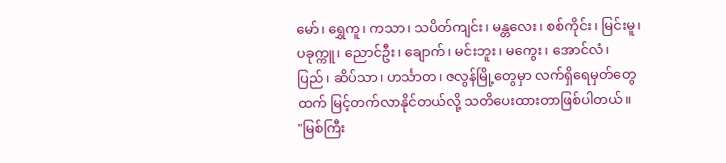မော်၊ ရွှေကူ၊ ကသာ၊ သပိတ်ကျင်း၊ မန္တလေး၊ စစ်ကိုင်း၊ မြင်းမူ၊ ပခုက္ကူ၊ ညောင်ဦး၊ ချောက်၊ မင်းဘူး၊ မကွေး၊ အောင်လံ၊ ပြည်၊ ဆိပ်သာ၊ ဟင်္သာတ၊ ဇလွန်မြို့တွေမှာ လက်ရှိရေမှတ်တွေထက် မြင့်တက်လာနိုင်တယ်လို့ သတိပေးထားတာဖြစ်ပါတယ်။
"မြစ်ကြီး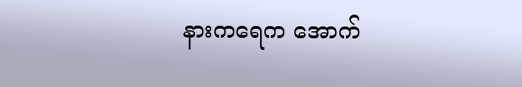နားကရေက အောက်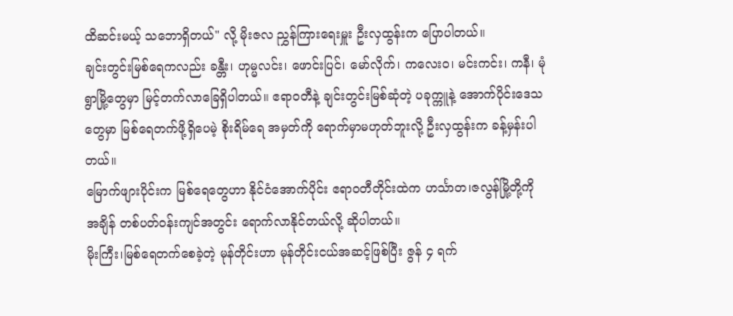ထိဆင်းမယ့် သဘောရှိတယ်" လို့ မိုးဇလ ညွှန်ကြားရေးမှူး ဦးလှထွန်းက ပြောပါတယ်။
ချင်းတွင်းမြစ်ရေကလည်း ခန္တီး၊ ဟုမ္မလင်း၊ ဖောင်းပြင်၊ မော်လိုက်၊ ကလေးဝ၊ မင်းကင်း၊ ကနီ၊ မုံရွာမြို့တွေမှာ မြင့်တက်လာခြေရှိပါတယ်။ ဧရာဝတီနဲ့ ချင်းတွင်းမြစ်ဆုံတဲ့ ပခုက္ကူနဲ့ အောက်ပိုင်းဒေသတွေမှာ မြစ်ရေတက်ဖို့ရှိပေမဲ့ စိုးရိမ်ရေ အမှတ်ကို ရောက်မှာမဟုတ်ဘူးလို့ ဦးလှထွန်းက ခန့်မှန်းပါတယ်။
မြောက်ဖျားပိုင်းက မြစ်ရေတွေဟာ နိုင်ငံအောက်ပိုင်း ဧရာဝတီတိုင်းထဲက ဟင်္သာတ၊ဇလွန်မြို့တို့ကို အချိန် တစ်ပတ်ဝန်းကျင်အတွင်း ရောက်လာနိုင်တယ်လို့ ဆိုပါတယ်။
မိုးကြီး၊မြစ်ရေတက်စေခဲ့တဲ့ မုန်တိုင်းဟာ မုန်တိုင်းငယ်အဆင့်ဖြစ်ပြီး ဇွန် ၄ ရက်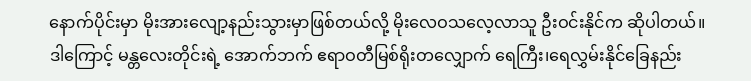နောက်ပိုင်းမှာ မိုးအားလျော့နည်းသွားမှာဖြစ်တယ်လို့ မိုးလေဝသလေ့လာသူ ဦးဝင်းနိုင်က ဆိုပါတယ်။
ဒါကြောင့် မန္တလေးတိုင်းရဲ့ အောက်ဘက် ဧရာဝတီမြစ်ရိုးတလျှောက် ရေကြီး၊ရေလွှမ်းနိုင်ခြေနည်း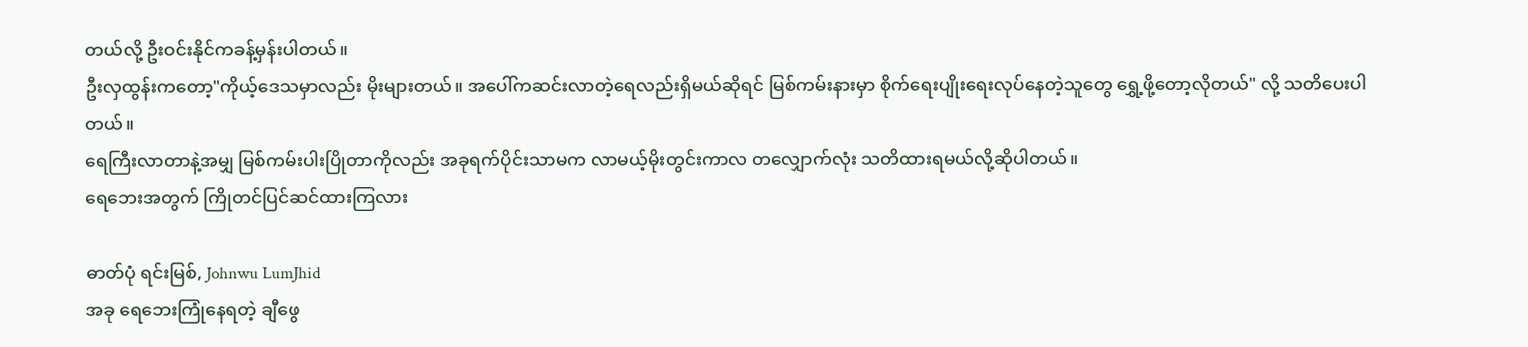တယ်လို့ ဦးဝင်းနိုင်ကခန့်မှန်းပါတယ်။
ဦးလှထွန်းကတော့"ကိုယ့်ဒေသမှာလည်း မိုးများတယ်။ အပေါ်ကဆင်းလာတဲ့ရေလည်းရှိမယ်ဆိုရင် မြစ်ကမ်းနားမှာ စိုက်ရေးပျိုးရေးလုပ်နေတဲ့သူတွေ ရွှေ့ဖို့တော့လိုတယ်" လို့ သတိပေးပါတယ်။
ရေကြီးလာတာနဲ့အမျှ မြစ်ကမ်းပါးပြိုတာကိုလည်း အခုရက်ပိုင်းသာမက လာမယ့်မိုးတွင်းကာလ တလျှောက်လုံး သတိထားရမယ်လို့ဆိုပါတယ်။
ရေဘေးအတွက် ကြိုတင်ပြင်ဆင်ထားကြလား

ဓာတ်ပုံ ရင်းမြစ်, Johnwu LumJhid
အခု ရေဘေးကြုံနေရတဲ့ ချီဖွေ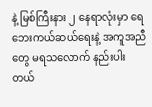နဲ့ မြစ်ကြီးနား ၂ နေရာလုံးမှာ ရေဘေးကယ်ဆယ်ရေးနဲ့ အကူအညီတွေ မရသလောက် နည်းပါးတယ်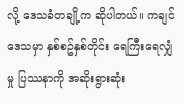လို့ ဒေသခံတချို့က ဆိုပါတယ်။ ကချင်ဒေသမှာ နှစ်စဥ်နှစ်တိုင်း ရေကြီးရေလျှံမှု ပြဿနာကို အဆိုးရွားဆုံး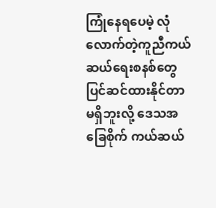ကြုံနေရပေမဲ့ လုံလောက်တဲ့ကူညီကယ်ဆယ်ရေးစနစ်တွေပြင်ဆင်ထားနိုင်တာမရှိဘူးလို့ ဒေသအခြေစိုက် ကယ်ဆယ်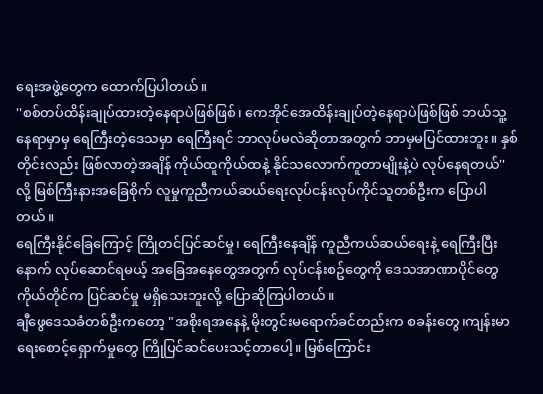ရေးအဖွဲ့တွေက ထောက်ပြပါတယ်။
''စစ်တပ်ထိန်းချုပ်ထားတဲ့နေရာပဲဖြစ်ဖြစ်၊ ကေအိုင်အေထိန်းချုပ်တဲ့နေရာပဲဖြစ်ဖြစ် ဘယ်သူ့နေရာမှာမှ ရေကြီးတဲ့ဒေသမှာ ရေကြီးရင် ဘာလုပ်မလဲဆိုတာအတွက် ဘာမှမပြင်ထားဘူး။ နှစ်တိုင်းလည်း ဖြစ်လာတဲ့အချိန် ကိုယ်ထူကိုယ်ထနဲ့ နိုင်သလောက်ကူတာမျိုးနဲ့ပဲ လုပ်နေရတယ်'' လို့ မြစ်ကြီးနားအခြေစိုက် လူမှုကူညီကယ်ဆယ်ရေးလုပ်ငန်းလုပ်ကိုင်သူတစ်ဦးက ပြောပါတယ်။
ရေကြီးနိုင်ခြေကြောင့် ကြိုတင်ပြင်ဆင်မှု၊ ရေကြီးနေချိန် ကူညီကယ်ဆယ်ရေးနဲ့ ရေကြီးပြီးနောက် လုပ်ဆောင်ရမယ့် အခြေအနေတွေအတွက် လုပ်ငန်းစဥ်တွေကို ဒေသအာဏာပိုင်တွေကိုယ်တိုင်က ပြင်ဆင်မှု မရှိသေးဘူးလို့ ပြောဆိုကြပါတယ်။
ချီဖွေဒေသခံတစ်ဦးကတော့ "အစိုးရအနေနဲ့ မိုးတွင်းမရောက်ခင်တည်းက စခန်းတွေ၊ကျန်းမာရေးစောင့်ရှောက်မှုတွေ ကြိုပြင်ဆင်ပေးသင့်တာပေါ့။ မြစ်ကြောင်း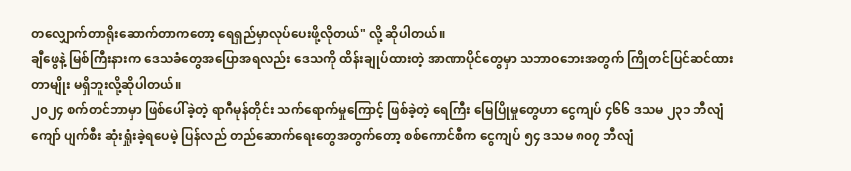တလျှောက်တာရိုးဆောက်တာကတော့ ရေရှည်မှာလုပ်ပေးဖို့လိုတယ်" လို့ ဆိုပါတယ်။
ချီဖွေနဲ့ မြစ်ကြီးနားက ဒေသခံတွေအပြောအရလည်း ဒေသကို ထိန်းချုပ်ထားတဲ့ အာဏာပိုင်တွေမှာ သဘာဝဘေးအတွက် ကြိုတင်ပြင်ဆင်ထားတာမျိုး မရှိဘူးလို့ဆိုပါတယ်။
၂၀၂၄ စက်တင်ဘာမှာ ဖြစ်ပေါ်ခဲ့တဲ့ ရာဂီမုန်တိုင်း သက်ရောက်မှုကြောင့် ဖြစ်ခဲ့တဲ့ ရေကြီး မြေပြိုမှုတွေဟာ ငွေကျပ် ၄၆၆ ဒသမ ၂၃၁ ဘီလျံကျော် ပျက်စီး ဆုံးရှုံးခဲ့ရပေမဲ့ ပြန်လည် တည်ဆောက်ရေးတွေအတွက်တော့ စစ်ကောင်စီက ငွေကျပ် ၅၄ ဒသမ ၈၀၇ ဘီလျံ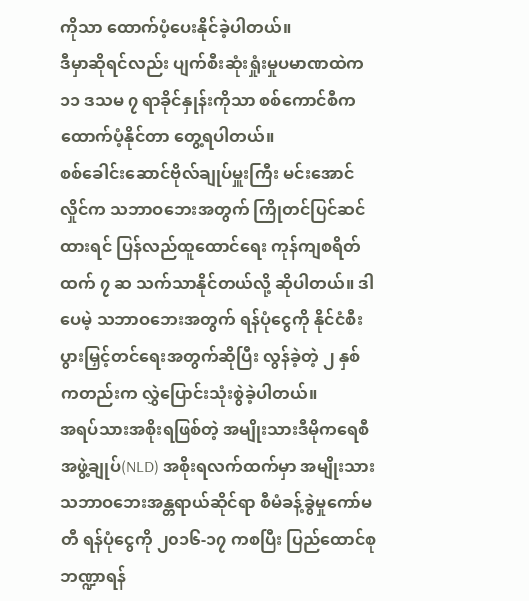ကိုသာ ထောက်ပံ့ပေးနိုင်ခဲ့ပါတယ်။
ဒီမှာဆိုရင်လည်း ပျက်စီးဆုံးရှုံးမှုပမာဏထဲက ၁၁ ဒသမ ၇ ရာခိုင်နှုန်းကိုသာ စစ်ကောင်စီက ထောက်ပံ့နိုင်တာ တွေ့ရပါတယ်။
စစ်ခေါင်းဆောင်ဗိုလ်ချုပ်မှူးကြီး မင်းအောင်လှိုင်က သဘာဝဘေးအတွက် ကြိုတင်ပြင်ဆင်ထားရင် ပြန်လည်ထူထောင်ရေး ကုန်ကျစရိတ်ထက် ၇ ဆ သက်သာနိုင်တယ်လို့ ဆိုပါတယ်။ ဒါပေမဲ့ သဘာဝဘေးအတွက် ရန်ပုံငွေကို နိုင်ငံစီးပွားမြှင့်တင်ရေးအတွက်ဆိုပြီး လွန်ခဲ့တဲ့ ၂ နှစ် ကတည်းက လွှဲပြောင်းသုံးစွဲခဲ့ပါတယ်။
အရပ်သားအစိုးရဖြစ်တဲ့ အမျိုးသားဒီမိုကရေစီအဖွဲ့ချုပ်(NLD) အစိုးရလက်ထက်မှာ အမျိုးသားသဘာဝဘေးအန္တရာယ်ဆိုင်ရာ စီမံခန့်ခွဲမှုကော်မတီ ရန်ပုံငွေကို ၂၀၁၆-၁၇ ကစပြီး ပြည်ထောင်စုဘဏ္ဍာရန်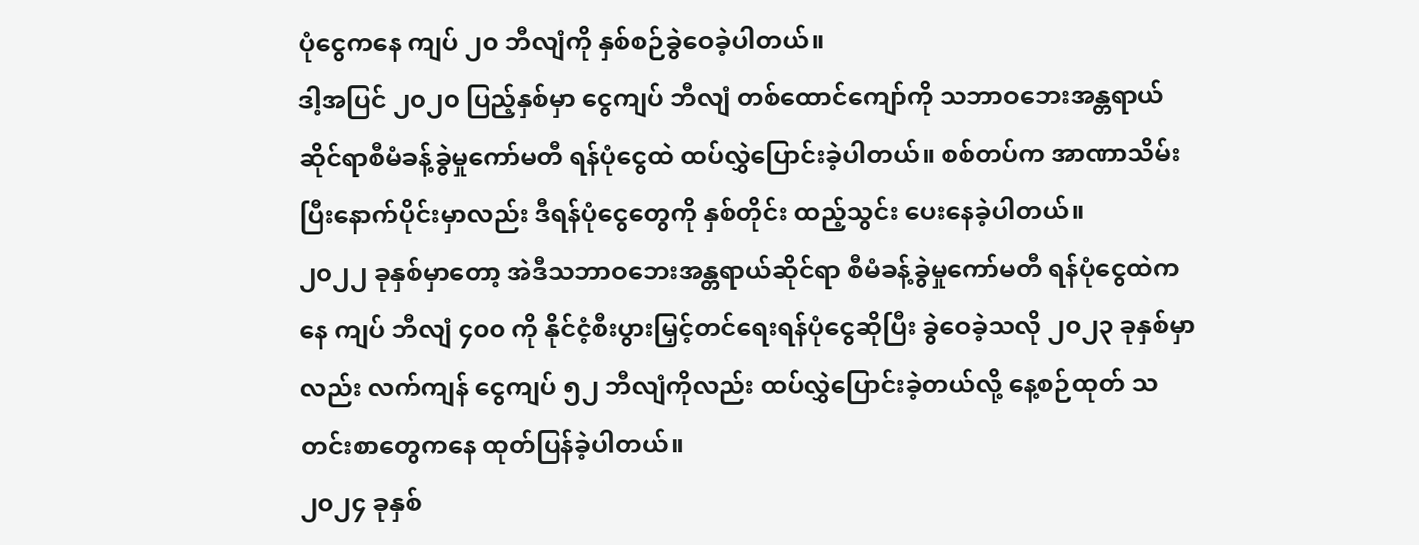ပုံငွေကနေ ကျပ် ၂၀ ဘီလျံကို နှစ်စဉ်ခွဲဝေခဲ့ပါတယ်။
ဒါ့အပြင် ၂၀၂၀ ပြည့်နှစ်မှာ ငွေကျပ် ဘီလျံ တစ်ထောင်ကျော်ကို သဘာဝဘေးအန္တရာယ်ဆိုင်ရာစီမံခန့်ခွဲမှုကော်မတီ ရန်ပုံငွေထဲ ထပ်လွှဲပြောင်းခဲ့ပါတယ်။ စစ်တပ်က အာဏာသိမ်းပြီးနောက်ပိုင်းမှာလည်း ဒီရန်ပုံငွေတွေကို နှစ်တိုင်း ထည့်သွင်း ပေးနေခဲ့ပါတယ်။
၂၀၂၂ ခုနှစ်မှာတော့ အဲဒီသဘာဝဘေးအန္တရာယ်ဆိုင်ရာ စီမံခန့်ခွဲမှုကော်မတီ ရန်ပုံငွေထဲကနေ ကျပ် ဘီလျံ ၄၀၀ ကို နိုင်ငံ့စီးပွားမြှင့်တင်ရေးရန်ပုံငွေဆိုပြီး ခွဲဝေခဲ့သလို ၂၀၂၃ ခုနှစ်မှာလည်း လက်ကျန် ငွေကျပ် ၅၂ ဘီလျံကိုလည်း ထပ်လွှဲပြောင်းခဲ့တယ်လို့ နေ့စဉ်ထုတ် သတင်းစာတွေကနေ ထုတ်ပြန်ခဲ့ပါတယ်။
၂၀၂၄ ခုနှစ်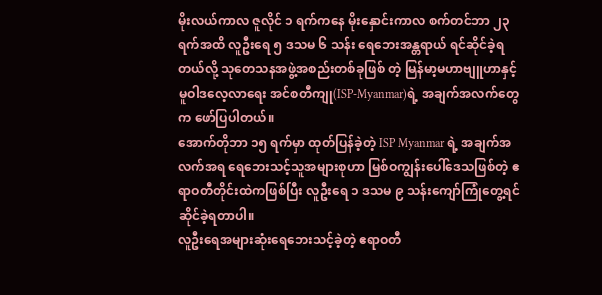မိုးလယ်ကာလ ဇူလိုင် ၁ ရက်ကနေ မိုးနှောင်းကာလ စက်တင်ဘာ ၂၃ ရက်အထိ လူဦးရေ ၅ ဒသမ ၆ သန်း ရေဘေးအန္တရာယ် ရင်ဆိုင်ခဲ့ရတယ်လို့ သုတေသနအဖွဲ့အစည်းတစ်ခုဖြစ် တဲ့ မြန်မာ့မဟာဗျူဟာနှင့် မူဝါဒလေ့လာရေး အင်စတီကျု(ISP-Myanmar)ရဲ့ အချက်အလက်တွေက ဖော်ပြပါတယ်။
အောက်တိုဘာ ၁၅ ရက်မှာ ထုတ်ပြန်ခဲ့တဲ့ ISP Myanmar ရဲ့ အချက်အလက်အရ ရေဘေးသင့်သူအများစုဟာ မြစ်ဝကျွန်းပေါ်ဒေသဖြစ်တဲ့ ဧရာဝတီတိုင်းထဲကဖြစ်ပြီး လူဦးရေ ၁ ဒသမ ၉ သန်းကျော်ကြုံတွေ့ရင်ဆိုင်ခဲ့ရတာပါ။
လူဦးရေအများဆုံးရေဘေးသင့်ခဲ့တဲ့ ဧရာဝတီ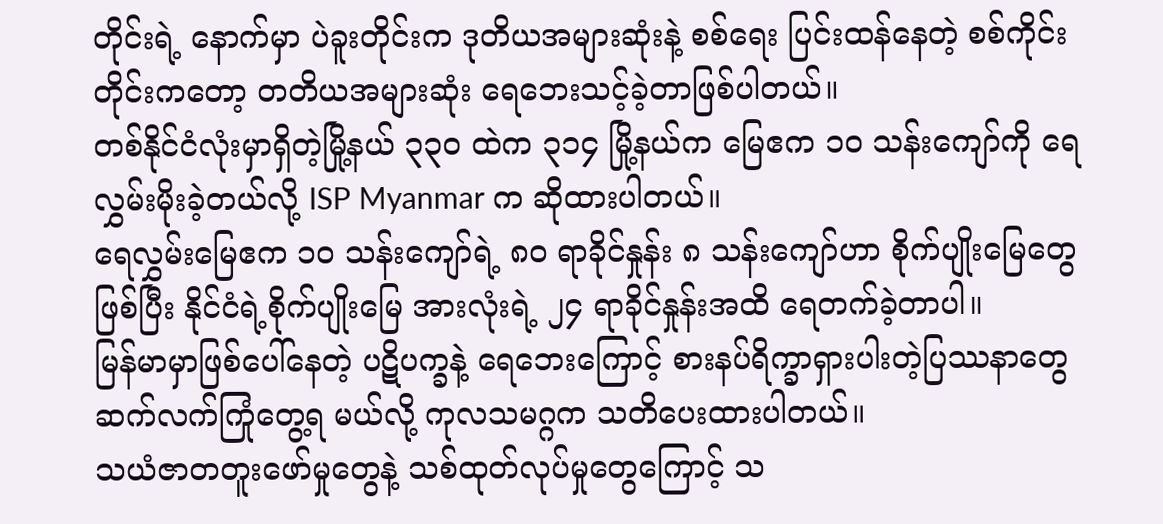တိုင်းရဲ့ နောက်မှာ ပဲခူးတိုင်းက ဒုတိယအများဆုံးနဲ့ စစ်ရေး ပြင်းထန်နေတဲ့ စစ်ကိုင်းတိုင်းကတော့ တတိယအများဆုံး ရေဘေးသင့်ခဲ့တာဖြစ်ပါတယ်။
တစ်နိုင်ငံလုံးမှာရှိတဲ့မြို့နယ် ၃၃၀ ထဲက ၃၁၄ မြို့နယ်က မြေဧက ၁၀ သန်းကျော်ကို ရေလွှမ်းမိုးခဲ့တယ်လို့ ISP Myanmar က ဆိုထားပါတယ်။
ရေလွှမ်းမြေဧက ၁၀ သန်းကျော်ရဲ့ ၈၀ ရာခိုင်နှုန်း ၈ သန်းကျော်ဟာ စိုက်ပျိုးမြေတွေဖြစ်ပြီး နိုင်ငံရဲ့စိုက်ပျိုးမြေ အားလုံးရဲ့ ၂၄ ရာခိုင်နှုန်းအထိ ရေတက်ခဲ့တာပါ။
မြန်မာမှာဖြစ်ပေါ်နေတဲ့ ပဋိပက္ခနဲ့ ရေဘေးကြောင့် စားနပ်ရိက္ခာရှားပါးတဲ့ပြဿနာတွေ ဆက်လက်ကြုံတွေ့ရ မယ်လို့ ကုလသမဂ္ဂက သတိပေးထားပါတယ်။
သယံဇာတတူးဖော်မှုတွေနဲ့ သစ်ထုတ်လုပ်မှုတွေကြောင့် သ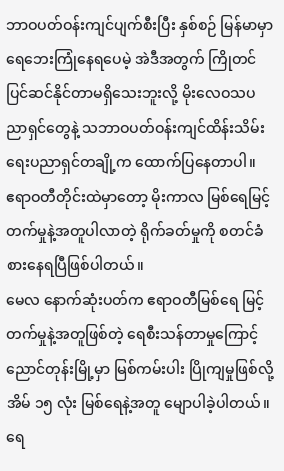ဘာဝပတ်ဝန်းကျင်ပျက်စီးပြီး နှစ်စဉ် မြန်မာမှာ ရေဘေးကြုံနေရပေမဲ့ အဲဒီအတွက် ကြိုတင်ပြင်ဆင်နိုင်တာမရှိသေးဘူးလို့ မိုးလေဝသပညာရှင်တွေနဲ့ သဘာဝပတ်ဝန်းကျင်ထိန်းသိမ်းရေးပညာရှင်တချို့က ထောက်ပြနေတာပါ။
ဧရာဝတီတိုင်းထဲမှာတော့ မိုးကာလ မြစ်ရေမြင့်တက်မှုနဲ့အတူပါလာတဲ့ ရိုက်ခတ်မှုကို စတင်ခံစားနေရပြီဖြစ်ပါတယ်။
မေလ နောက်ဆုံးပတ်က ဧရာဝတီမြစ်ရေ မြင့်တက်မှုနဲ့အတူဖြစ်တဲ့ ရေစီးသန်တာမှုကြောင့် ညောင်တုန်းမြို့မှာ မြစ်ကမ်းပါး ပြိုကျမှုဖြစ်လို့ အိမ် ၁၅ လုံး မြစ်ရေနဲ့အတူ မျောပါခဲ့ပါတယ်။
ရေ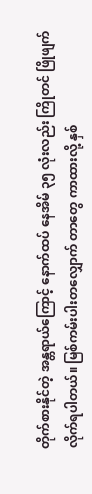တိုက်စားနိုင်တဲ့ အန္တရာယ်ကြောင့် နောက်ထပ် နေအိမ် ၃၅ လုံးလည်း ကြိုတင် ဖြိုဖျက်လိုက်ရပါတယ်။ မြစ်ကမ်းပါးတလျှောက် တာတွေ ကာထားလို့ နှစ်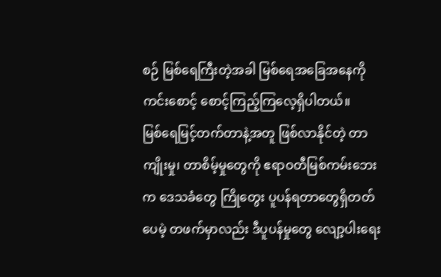စဉ် မြစ်ရေကြီးတဲ့အခါ မြစ်ရေအခြေအနေကို ကင်းစောင့် စောင့်ကြည့်ကြလေ့ရှိပါတယ်။
မြစ်ရေမြင့်တက်တာနဲ့အတူ ဖြစ်လာနိုင်တဲ့ တာကျိုးမှု၊ တာစိမ့်မှုတွေကို ဧရာဝတီမြစ်ကမ်းဘေးက ဒေသခံတွေ ကြိုတွေး ပူပန်ရတာတွေရှိတတ်ပေမဲ့ တဖက်မှာလည်း ဒီပူပန်မှုတွေ လျော့ပါးရေး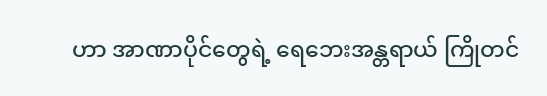ဟာ အာဏာပိုင်တွေရဲ့ ရေဘေးအန္တရာယ် ကြိုတင်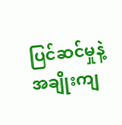ပြင်ဆင်မှုနဲ့ အချိုးကျ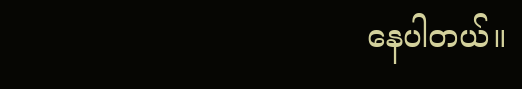နေပါတယ်။